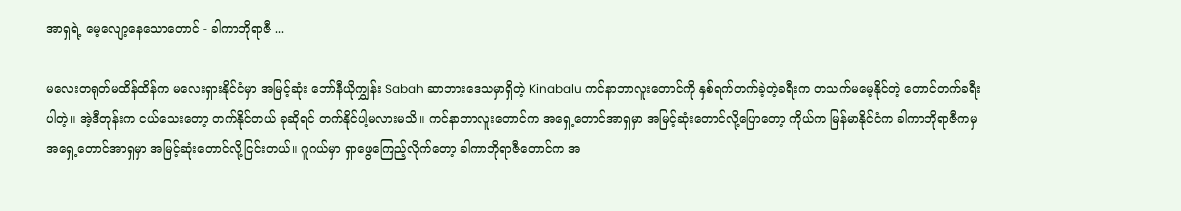အာရှရဲ့ မေ့လျော့နေသောတောင် - ခါကာဘိုရာဇီ ...

မလေးတရုတ်မထိန်ထိန်က မလေးရှားနိုင်ငံမှာ အမြင့်ဆုံး ဘော်နီယိုကျွှန်း Sabah ဆာဘားဒေသမှာရှိတဲ့ Kinabalu ကင်နာဘာလူးတောင်ကို နှစ်ရက်တက်ခဲ့တဲ့ခရီးက တသက်မမေ့နိုင်တဲ့ တောင်တက်ခရီးပါတဲ့။ အဲ့ဒီတုန်းက ငယ်သေးတော့ တက်နိုင်တယ် ခုဆိုရင် တက်နိုင်ပါ့မလားမသိ။ ကင်နာဘာလူးတောင်က အရှေ့တောင်အာရှမှာ အမြင့်ဆုံးတောင်လို့ပြောတော့ ကိုယ်က မြန်မာနိုင်ငံက ခါကာဘိုရာဇီကမှ အရှေ့တောင်အာရှမှာ အမြင့်ဆုံးတောင်လို့ငြင်းတယ်။ ဂူဂယ်မှာ ရှာဖွေကြေည့်လိုက်တော့ ခါကာဘိုရာဇီတောင်က အ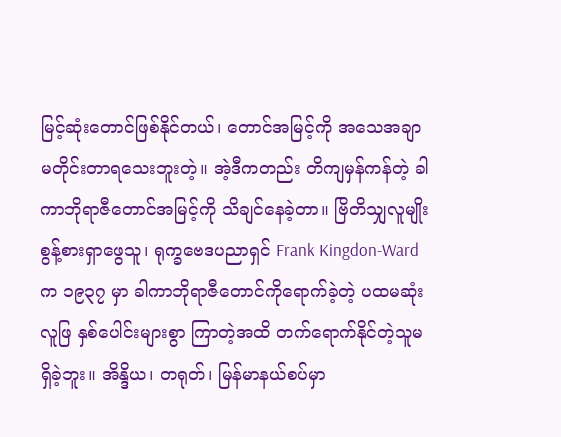မြင့်ဆုံးတောင်ဖြစ်နိုင်တယ်၊ တောင်အမြင့်ကို အသေအချာ မတိုင်းတာရသေးဘူးတဲ့။ အဲ့ဒီကတည်း တိကျမှန်ကန်တဲ့ ခါကာဘိုရာဇီတောင်အမြင့်ကို သိချင်နေခဲ့တာ။ ဗြိတိသျှလူမျိုး စွန့်စားရှာဖွေသူ၊ ရုက္ခဗေဒပညာရှင် Frank Kingdon-Ward က ၁၉၃၇ မှာ ခါကာဘိုရာဇီတောင်ကိုရောက်ခဲ့တဲ့ ပထမဆုံးလူဖြ နှစ်ပေါင်းများစွာ ကြာတဲ့အထိ တက်ရောက်နိုင်တဲ့သူမရှိခဲ့ဘူး။ အိန္ဒိယ၊ တရုတ်၊ မြန်မာနယ်စပ်မှာ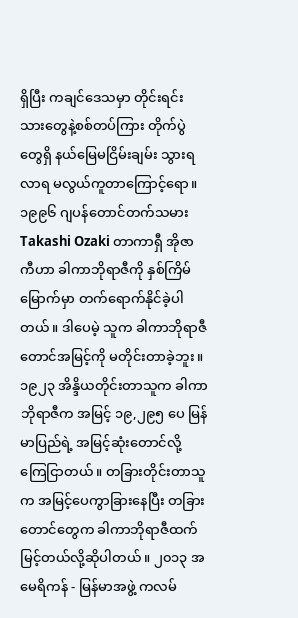ရှိပြီး ကချင်ဒေသမှာ တိုင်းရင်းသားတွေနဲ့စစ်တပ်ကြား တိုက်ပွဲတွေရှိ နယ်မြေမငြိမ်းချမ်း သွားရလာရ မလွယ်ကူတာကြောင့်ရော။ ၁၉၉၆ ဂျပန်တောင်တက်သမား Takashi Ozaki တာကာရှီ အိုဇာကီဟာ ခါကာဘိုရာဇီကို နှစ်ကြိမ်မြောက်မှာ တက်ရောက်နိုင်ခဲ့ပါတယ်။ ဒါပေမဲ့ သူက ခါကာဘိုရာဇီတောင်အမြင့်ကို မတိုင်းတာခဲ့ဘူး။ ၁၉၂၃ အိန္ဒိယတိုင်းတာသူက ခါကာဘိုရာဇီက အမြင့် ၁၉,၂၉၅ ပေ မြန်မာပြည်ရဲ့ အမြင့်ဆုံးတောင်လို့ ကြေငြာတယ်။ တခြားတိုင်းတာသူက အမြင့်ပေကွာခြားနေပြီး တခြားတောင်တွေက ခါကာဘိုရာဇီထက် မြင့်တယ်လို့ဆိုပါတယ်။ ၂၀၁၃ အမေရိကန် - မြန်မာအဖွဲ့ ကလမ်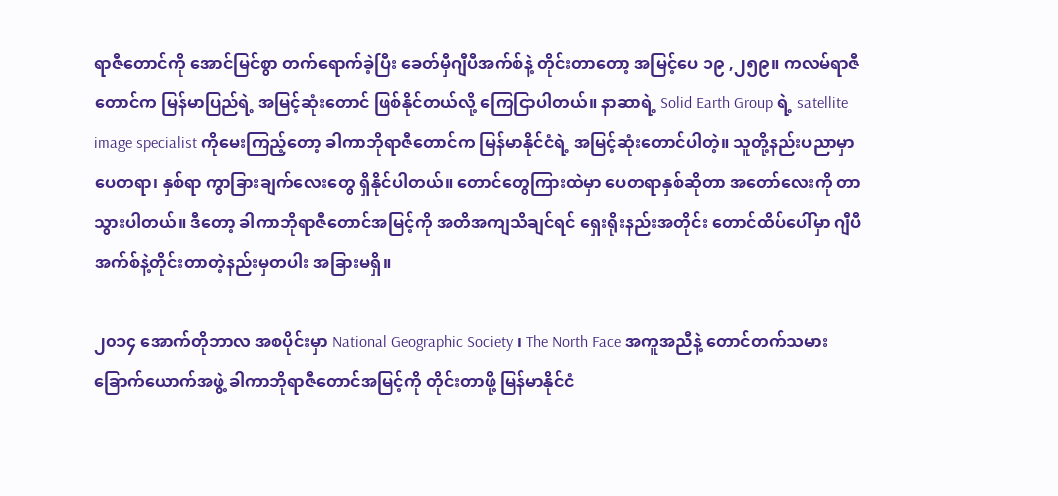ရာဇီတောင်ကို အောင်မြင်စွာ တက်ရောက်ခဲ့ပြီး ခေတ်မှီဂျီပီအက်စ်နဲ့ တိုင်းတာတော့ အမြင့်ပေ ၁၉ ,၂၅၉။ ကလမ်ရာဇီတောင်က မြန်မာပြည်ရဲ့ အမြင့်ဆုံးတောင် ဖြစ်နိုင်တယ်လို့ ကြေငြာပါတယ်။ နာဆာရဲ့ Solid Earth Group ရဲ့ satellite image specialist ကိုမေးကြည့်တော့ ခါကာဘိုရာဇီတောင်က မြန်မာနိုင်ငံရဲ့ အမြင့်ဆုံးတောင်ပါတဲ့။ သူတို့နည်းပညာမှာ ပေတရာ၊ နှစ်ရာ ကွာခြားချက်လေးတွေ ရှိနိုင်ပါတယ်။ တောင်တွေကြားထဲမှာ ပေတရာနှစ်ဆိုတာ အတော်လေးကို တာသွားပါတယ်။ ဒီတော့ ခါကာဘိုရာဇီတောင်အမြင့်ကို အတိအကျသိချင်ရင် ရှေးရိုးနည်းအတိုင်း တောင်ထိပ်ပေါ်မှာ ဂျီပီအက်စ်နဲ့တိုင်းတာတဲ့နည်းမှတပါး အခြားမရှိ။

၂၀၁၄ အောက်တိုဘာလ အစပိုင်းမှာ National Geographic Society ၊ The North Face အကူအညီနဲ့ တောင်တက်သမားခြောက်ယောက်အဖွဲ့ ခါကာဘိုရာဇီတောင်အမြင့်ကို တိုင်းတာဖို့ မြန်မာနိုင်ငံ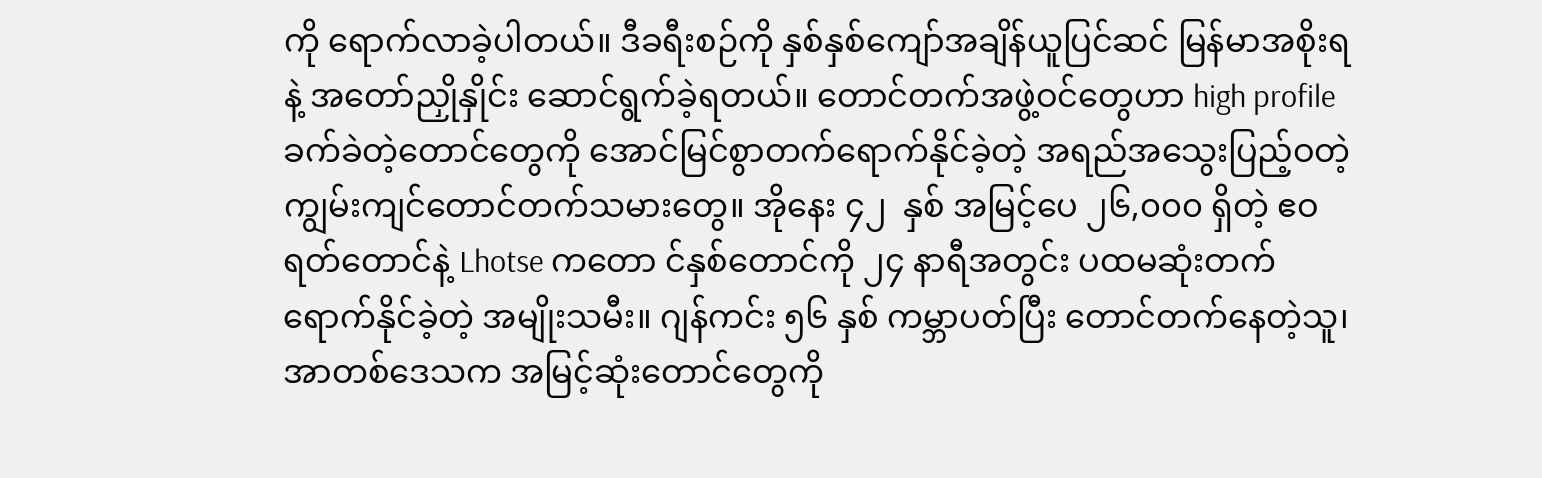ကို ရောက်လာခဲ့ပါတယ်။ ဒီခရီးစဉ်ကို နှစ်နှစ်ကျော်အချိန်ယူပြင်ဆင် မြန်မာအစိုးရနဲ့ အတော်ညှိုနှိုင်း ဆောင်ရွက်ခဲ့ရတယ်။ တောင်တက်အဖွဲ့ဝင်တွေဟာ high profile ခက်ခဲတဲ့တောင်တွေကို အောင်မြင်စွာတက်ရောက်နိုင်ခဲ့တဲ့ အရည်အသွေးပြည့်ဝတဲ့ ကျွမ်းကျင်တောင်တက်သမားတွေ။ အိုနေး ၄၂  နှစ် အမြင့်ပေ ၂၆,၀၀၀ ရှိတဲ့ ဧဝရတ်တောင်နဲ့ Lhotse ကတော င်နှစ်တောင်ကို ၂၄ နာရီအတွင်း ပထမဆုံးတက်ရောက်နိုင်ခဲ့တဲ့ အမျိုးသမီး။ ဂျန်ကင်း ၅၆ နှစ် ကမ္ဘာပတ်ပြီး တောင်တက်နေတဲ့သူ၊ အာတစ်ဒေသက အမြင့်ဆုံးတောင်တွေကို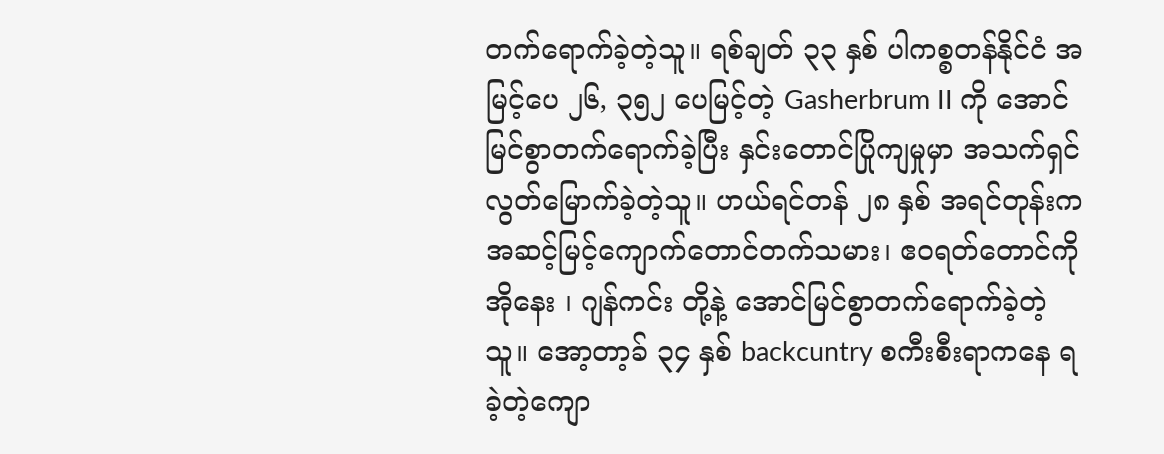တက်ရောက်ခဲ့တဲ့သူ။ ရစ်ချတ် ၃၃ နှစ် ပါကစ္စတန်နိုင်ငံ အမြင့်ပေ ၂၆, ၃၅၂ ပေမြင့်တဲ့ Gasherbrum II ကို အောင်မြင်စွာတက်ရောက်ခဲ့ပြီး နှင်းတောင်ပြိုကျမှုမှာ အသက်ရှင်လွတ်မြောက်ခဲ့တဲ့သူ။ ဟယ်ရင်တန် ၂၈ နှစ် အရင်တုန်းက အဆင့်မြင့်ကျောက်တောင်တက်သမား၊ ဧဝရတ်တောင်ကို အိုနေး ၊ ဂျန်ကင်း တို့နဲ့ အောင်မြင်စွာတက်ရောက်ခဲ့တဲ့သူ။ အော့တာ့ခ် ၃၄ နှစ် backcuntry စကီးစီးရာကနေ ရခဲ့တဲ့ကျော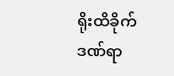ရိုးထိခိုက်ဒဏ်ရာ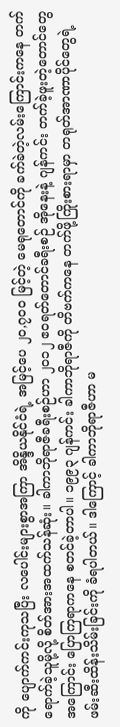ကို ပျောက်ကင်းကုသပြီး လပေါင်းများစွာအကြာ အိန္ဒိယနိုင်ငံရဲ့ အမြင့်ပေ ၂၀,၇၀၀ မြင့်တဲ့ မေရုတောင်ကို ခက်ခဲတဲ့လမ်းကြောင်းကနေ တက်ရောက်ခဲ့သူမို့လို့ စိတ်အားအထက်သန်ဆုံး။ ခါကာဘိုရာဇီခရီးစဉ်ဟာ ၂၀၁၂ ဧဝရတ်တောင်ခရီးစဉ် အိုနေးနဲ့ ဂျန်ကင်း တက်ခဲ့ဖူးတဲ့တောင်တွေအကြောင်း ပြောကြရာကနေ စတင်ခဲ့တာပါ။ ၁၉၉၃ ဂျန်ကင်း ခါကာဘိုရာဇီကို တိဗက်ကနေ တက်ဖို့ကြိုးစားရာမှာ တရုတ်အာဏာပိုင်တွေရဲ့ ဖမ်းဆီးထိန်းသိမ်းခြင်းကို ခံရပါတယ်။ ဒါကြောင့် ခါကာဘိုရာဇီဟာ မ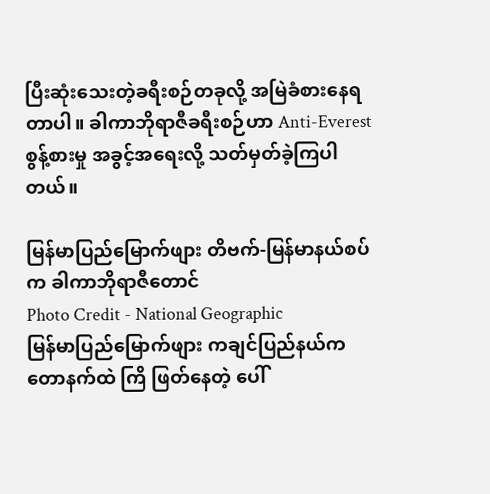ပြီးဆုံးသေးတဲ့ခရီးစဉ်တခုလို့ အမြဲခံစားနေရတာပါ။ ခါကာဘိုရာဇီခရီးစဉ်ဟာ Anti-Everest စွန့်စားမှု အခွင့်အရေးလို့ သတ်မှတ်ခဲ့ကြပါတယ်။

မြန်မာပြည်မြောက်ဖျား တိဗက်-မြန်မာနယ်စပ်က ခါကာဘိုရာဇီတောင်
Photo Credit - National Geographic
မြန်မာပြည်မြောက်ဖျား ကချင်ပြည်နယ်က တောနက်ထဲ ကြိ ဖြတ်နေတဲ့ ပေါ်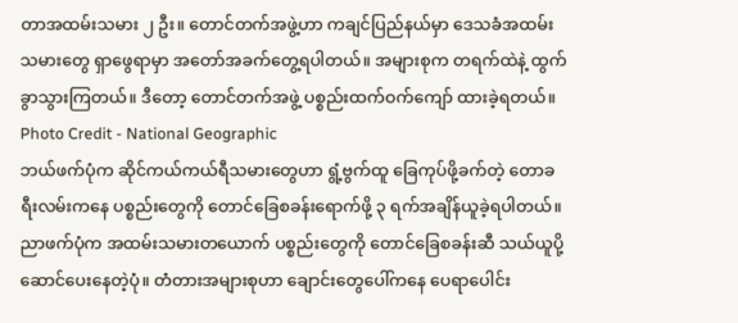တာအထမ်းသမား ၂ ဦး။ တောင်တက်အဖွဲ့ဟာ ကချင်ပြည်နယ်မှာ ဒေသခံအထမ်းသမားတွေ ရှာဖွေရာမှာ အတော်အခက်တွေ့ရပါတယ်။ အများစုက တရက်ထဲနဲ့ ထွက်ခွာသွားကြတယ်။ ဒီတော့ တောင်တက်အဖွဲ့ ပစ္စည်းထက်ဝက်ကျော် ထားခဲ့ရတယ်။
Photo Credit - National Geographic
ဘယ်ဖက်ပုံက ဆိုင်ကယ်ကယ်ရီသမားတွေဟာ ရွံ့ဗွက်ထူ ခြေကုပ်ဖို့ခက်တဲ့ တောခရီးလမ်းကနေ ပစ္စည်းတွေကို တောင်ခြေစခန်းရောက်ဖို့ ၃ ရက်အချိန်ယူခဲ့ရပါတယ်။
ညာဖက်ပုံက အထမ်းသမားတယောက် ပစ္စည်းတွေကို တောင်ခြေစခန်းဆီ သယ်ယူပို့ဆောင်ပေးနေတဲ့ပုံ။ တံတားအများစုဟာ ချောင်းတွေပေါ်ကနေ ပေရာပေါင်း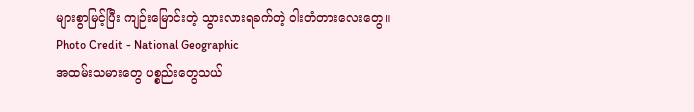များစွာမြင့်ပြီး ကျဉ်းမြောင်းတဲ့ သွားလားရခက်တဲ့ ဝါးတံတားလေးတွေ။
Photo Credit - National Geographic
အထမ်းသမားတွေ ပစ္စည်းတွေသယ်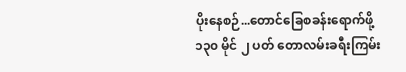ပိုးနေစဉ်...တောင်ခြေစခန်းရောက်ဖို့ ၁၃၀ မိုင် ၂ ပတ် တောလမ်းခရီးကြမ်း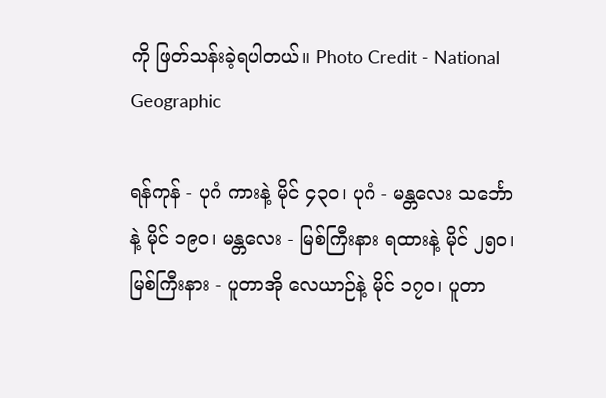ကို ဖြတ်သန်းခဲ့ရပါတယ်။ Photo Credit - National Geographic

ရန်ကုန် - ပုဂံ ကားနဲ့ မိုင် ၄၃၀၊ ပုဂံ - မန္တလေး သင်္ဘောနဲ့ မိုင် ၁၉၀၊ မန္တလေး - မြစ်ကြီးနား ရထားနဲ့ မိုင် ၂၅၀၊ မြစ်ကြီးနား - ပူတာအို လေယာဉ်နဲ့ မိုင် ၁၇၀၊ ပူတာ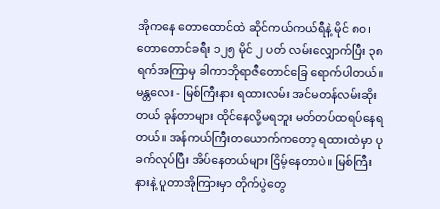အိုကနေ တောထောင်ထဲ ဆိုင်ကယ်ကယ်ရီနဲ့ မိုင် ၈၀၊  တောတောင်ခရီး ၁၂၅ မိုင် ၂ ပတ် လမ်းလျှောက်ပြီး ၃၈ ရက်အကြာမှ ခါကာဘိုရာဇီတောင်ခြေ ရောက်ပါတယ်။ မန္တလေး - မြစ်ကြီးနား ရထားလမ်း အင်မတန်လမ်းဆိုးတယ် ခုန်တာများ ထိုင်နေလို့မရဘူး မတ်တပ်ထရပ်နေရတယ်။ အန်ကယ်ကြီးတယောက်ကတော့ ရထားထဲမှာ ပုခက်လုပ်ပြီး အိပ်နေတယ်များ ငြိမ့်နေတာပဲ။ မြစ်ကြီးနားနဲ့ ပူတာအိုကြားမှာ တိုက်ပွဲတွေ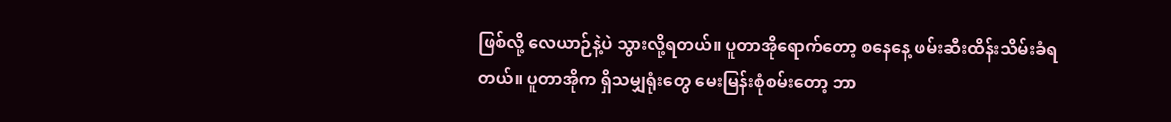ဖြစ်လို့ လေယာဉ်နဲ့ပဲ သွားလို့ရတယ်။ ပူတာအိုရောက်တော့ စနေနေ့ ဖမ်းဆီးထိန်းသိမ်းခံရတယ်။ ပူတာအိုက ရှိသမျှရုံးတွေ မေးမြန်းစုံစမ်းတော့ ဘာ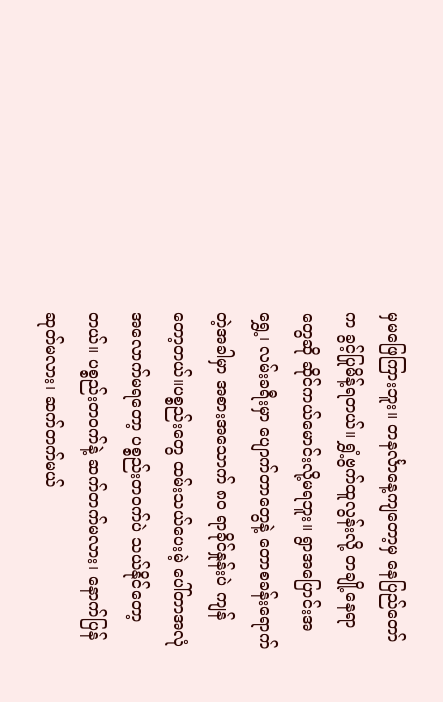မှမဖြေကြားဘူး။ တနင်္လာနေ့ကျတော့မှ နေပြည်တော်က ခွင့်ပြုမိန့်ရတယ်။ ရွှံ့ဗွက်ထူလွန်းလို့ တချို့နေရာတွေဆို ဆိုင်ကယ်မောင်းလို့မရဘူး။ ရွာအပြောင်းအရွှေ့၊ လမ်းခရီးမှာ ပျောက်တာတွေနဲ့ တောစခန်းရောက်တဲ့အခါမှာ အစားအသောက် ၈၀ ရာခိုင်နှုန်းပဲ ကျန်တော့တယ်။ပစ္စည်းတွေ ထမ်းသယ်ပေးမဲ့ ပေါ်တာအလုံအလောက်မရတော့ ပစ္စည်းတဝက်ပဲ သယ်နိုင်တော့တယ်။ ပစ္စည်းတဝက်နဲ့ ဆက်တက်မလား၊ နောက်ပြန်ဆုတ်မလား၊ ဆက်တက်မယ်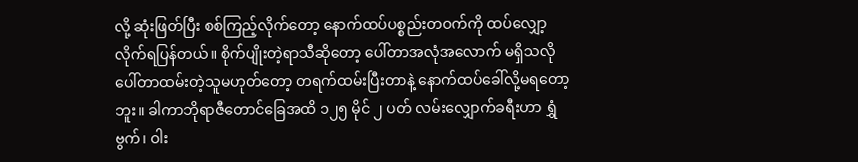လို့ ဆုံးဖြတ်ပြီး စစ်ကြည့်လိုက်တော့ နောက်ထပ်ပစ္စည်းတဝက်ကို ထပ်လျှော့လိုက်ရပြန်တယ်။ စိုက်ပျိုးတဲ့ရာသီဆိုတော့ ပေါ်တာအလုံအလောက် မရှိသလို ပေါ်တာထမ်းတဲ့သူမဟုတ်တော့ တရက်ထမ်းပြီးတာနဲ့ နောက်ထပ်ခေါ်လို့မရတော့ဘူး။ ခါကာဘိုရာဇီတောင်ခြေအထိ ၁၂၅ မိုင် ၂ ပတ် လမ်းလျှောက်ခရီးဟာ ရွှံဗွက်၊ ဝါး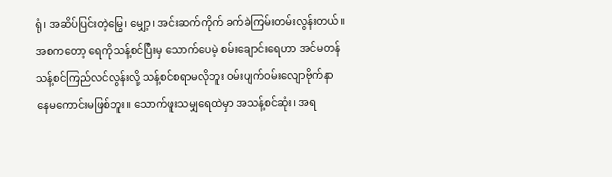ရုံ၊ အဆိပ်ပြင်းတဲ့မြွေ၊ မျှော့၊ အင်းဆက်ကိုက် ခက်ခဲကြမ်းတမ်းလွန်းတယ်။ အစကတော့ ရေကိုသန့်စင်ပြီးမှ သောက်ပေမဲ့ စမ်းချောင်းရေဟာ အင်မတန်သန့်စင်ကြည်လင်လွန်းလို့ သန့်စင်စရာမလိုဘူး ဝမ်းပျက်ဝမ်းလျောဗိုက်နာ နေမကောင်းမဖြစ်ဘူး။ သောက်ဖူးသမျှရေထဲမှာ အသန့်စင်ဆုံး၊ အရ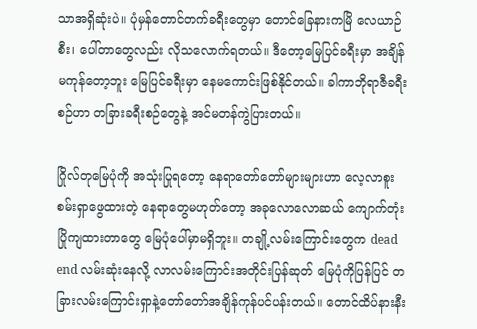သာအရှိဆုံးပဲ။ ပုံမှန်တောင်တက်ခရီးတွေမှာ တောင်ခြေနားကမြိ လေယာဉ်စီး၊ ပေါ်တာတွေလည်း လိုသလောက်ရတယ်။ ဒီတော့မြေပြင်ခရီးမှာ အချိန်မကုန်တော့ဘူး မြေပြင်ခရီးမှာ နေမကောင်းဖြစ်နိုင်တယ်။ ခါကာဘိုရာဇီခရီးစဉ်ဟာ တခြားခရီးစဉ်တွေနဲ့ အင်မတန်ကွဲပြားတယ်။

ဂြိုလ်တုမြေပုံကို အသုံးပြုရတော့ နေရာတော်တော်များများဟာ လေ့လာစူးစမ်းရှာဖွေထားတဲ့ နေရာတွေမဟုတ်တော့ အခုလောလောဆယ် ကျောက်တုံးပြိုကျထားတာတွေ မြေပုံပေါ်မှာမရှိဘူး။ တချို့လမ်းကြောင်းတွေက dead end လမ်းဆုံးနေလို့ လာလမ်းကြောင်းအတိုင်းပြန်ဆုတ် မြေပုံကိုပြန်ပြင် တခြားလမ်းကြောင်းရှာနဲ့တော်တော်အချိန်ကုန်ပင်ပန်းတယ်။ တောင်ထိပ်နားနီး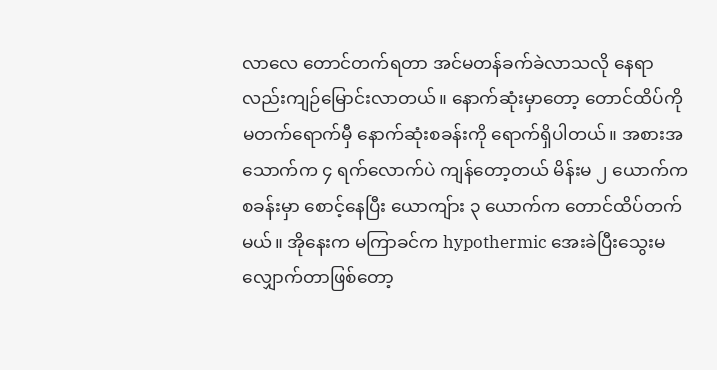လာလေ တောင်တက်ရတာ အင်မတန်ခက်ခဲလာသလို နေရာလည်းကျဉ်မြောင်းလာတယ်။ နောက်ဆုံးမှာတော့ တောင်ထိပ်ကို မတက်ရောက်မှီ နောက်ဆုံးစခန်းကို ရောက်ရှိပါတယ်။ အစားအသောက်က ၄ ရက်လောက်ပဲ ကျန်တော့တယ် မိန်းမ ၂ ယောက်ကစခန်းမှာ စောင့်နေပြီး ယောကျ်ား ၃ ယောက်က တောင်ထိပ်တက်မယ်။ အိုနေးက မကြာခင်က hypothermic အေးခဲပြီးသွေးမလျှောက်တာဖြစ်တော့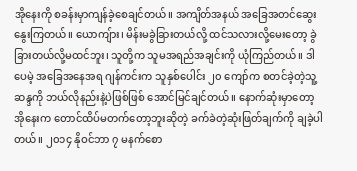အိုနေးကို စခန်းမှာကျန်ခဲ့စေချင်တယ်။ အကျိတ်အနယ် အခြေအတင်ဆွေးနွေးကြတယ်။ ယောကျ်ား၊ မိန်းမခွဲခြားတယ်လို့ ထင်သလားလို့မေးတော့ ခွဲခြားတယ်လို့မထင်ဘူး၊ သူတို့က သူမအရည်အချင်းကို ယုံကြည်တယ်။ ဒါပေမဲ့ အခြေအနေအရ ဂျန်ကင်းက သူနှစ်ပေါင်း ၂၀ ကျော်က စတင်ခဲ့တဲ့သူ့ဆန္ဒကို ဘယ်လိုနည်းနဲ့ပဲဖြစ်ဖြစ် အောင်မြင်ချင်တယ်။ နောက်ဆုံးမှာတော့ အိုနေးက တောင်ထိပ်မတက်တော့ဘူးဆိုတဲ့ ခက်ခဲတဲ့ဆုံးဖြတ်ချက်ကို ချခဲ့ပါတယ်။ ၂၀၁၄ နိုဝင်ဘာ ၇ မနက်စော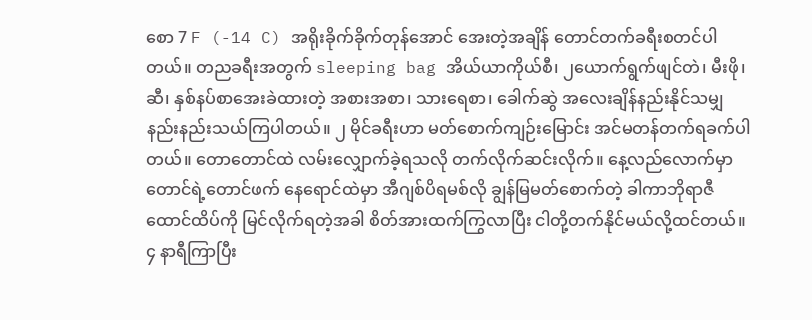စော 7 F (-14 C) အရိုးခိုက်ခိုက်တုန်အောင် အေးတဲ့အချိန် တောင်တက်ခရီးစတင်ပါတယ်။ တညခရီးအတွက် sleeping bag အိယ်ယာကိုယ်စီ၊ ၂ယောက်ရွက်ဖျင်တဲ၊ မီးဖို၊ ဆီ၊ နှစ်နပ်စာအေးခဲထားတဲ့ အစားအစာ၊ သားရေစာ၊ ခေါက်ဆွဲ အလေးချိန်နည်းနိုင်သမျှ နည်းနည်းသယ်ကြပါတယ်။ ၂ မိုင်ခရီးဟာ မတ်စောက်ကျဉ်းမြောင်း အင်မတန်တက်ရခက်ပါတယ်။ တောတောင်ထဲ လမ်းလျှောက်ခဲ့ရသလို တက်လိုက်ဆင်းလိုက်။ နေ့လည်လောက်မှာ တောင်ရဲ့တောင်ဖက် နေရောင်ထဲမှာ အီဂျစ်ပိရမစ်လို ချွန်မြမတ်စောက်တဲ့ ခါကာဘိုရာဇီထောင်ထိပ်ကို မြင်လိုက်ရတဲ့အခါ စိတ်အားထက်ကြွလာပြီး ငါတို့တက်နိုင်မယ်လို့ထင်တယ်။ ၄ နာရီကြာပြီး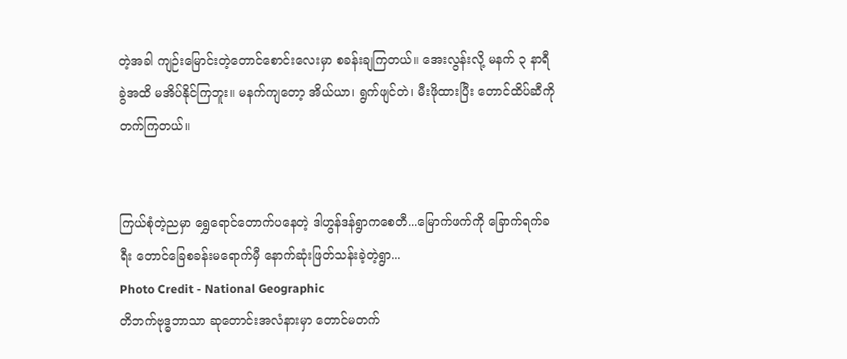တဲ့အခါ ကျဉ်းမြောင်းတဲ့တောင်စောင်းလေးမှာ စခန်းချကြတယ်။ အေးလွန်းလို့ မနက် ၃ နာရီခွဲအထိ မအိပ်နိုင်ကြဘူး။ မနက်ကျတော့ အိယ်ယာ၊ ရွက်ဖျင်တဲ၊ မီးဖိုထားပြီး တောင်ထိပ်ဆီကို တက်ကြတယ်။


ကြယ်စုံတဲ့ညမှာ ရွှေရောင်တောက်ပနေတဲ့ ဒါဟွန်ဒန်ရွာကစေတီ...မြောက်ဖက်ကို ခြောက်ရက်ခရီး တောင်ခြေစခန်းမရောက်မှီ နောက်ဆုံးဖြတ်သန်းခဲ့တဲ့ရွာ...
Photo Credit - National Geographic
တိဘက်ဗုဒ္ဓဘာသာ ဆုတောင်းအလံနားမှာ တောင်မတက်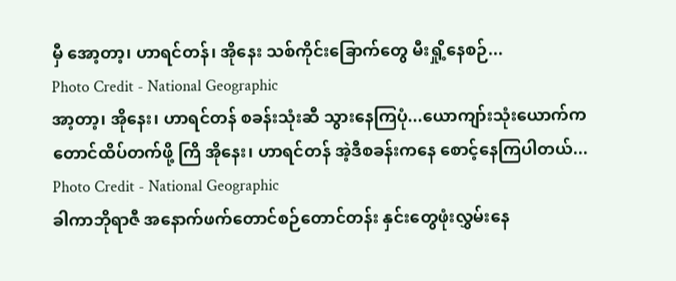မှီ အော့တာ့၊ ဟာရင်တန်၊ အိုနေး သစ်ကိုင်းခြောက်တွေ မီးရှို့နေစဉ်...
Photo Credit - National Geographic
အာ့တာ့၊ အိုနေး၊ ဟာရင်တန် စခန်းသုံးဆီ သွားနေကြပုံ...ယောကျာ်းသုံးယောက်က တောင်ထိပ်တက်ဖို့ ကြိ အိုနေး၊ ဟာရင်တန် အဲ့ဒီစခန်းကနေ စောင့်နေကြပါတယ်...
Photo Credit - National Geographic
ခါကာဘိုရာဇီ အနောက်ဖက်တောင်စဉ်တောင်တန်း နှင်းတွေဖုံးလွှမ်းနေ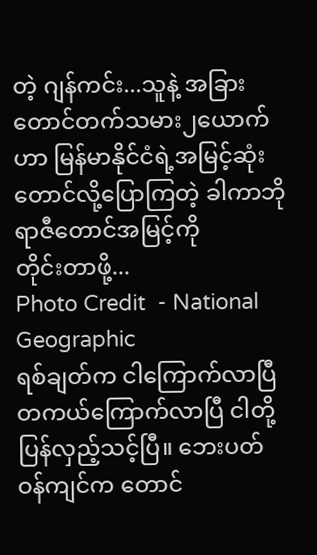တဲ့ ဂျန်ကင်း...သူနဲ့ အခြားတောင်တက်သမား၂ယောက်ဟာ မြန်မာနိုင်ငံရဲ့အမြင့်ဆုံးတောင်လို့ပြောကြတဲ့ ခါကာဘိုရာဇီတောင်အမြင့်ကို
တိုင်းတာဖို့...
Photo Credit  - National Geographic
ရစ်ချတ်က ငါကြောက်လာပြီ တကယ်ကြောက်လာပြီ ငါတို့ပြန်လှည့်သင့်ပြီ။ ဘေးပတ်ဝန်ကျင်က တောင်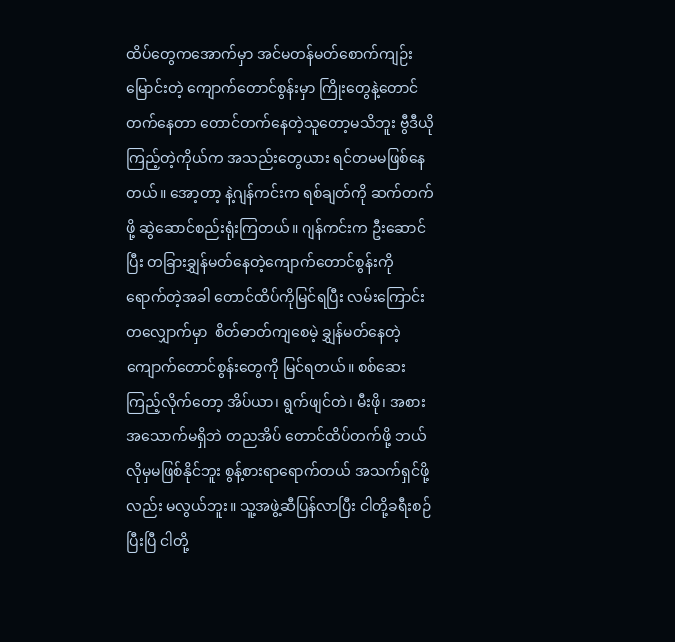ထိပ်တွေကအောက်မှာ အင်မတန်မတ်စောက်ကျဉ်းမြောင်းတဲ့ ကျောက်တောင်စွန်းမှာ ကြိုးတွေနဲ့တောင်တက်နေတာ တောင်တက်နေတဲ့သူတော့မသိဘူး ဗွီဒီယိုကြည့်တဲ့ကိုယ်က အသည်းတွေယား ရင်တမမဖြစ်နေတယ်။ အော့တာ့ နဲ့ဂျန်ကင်းက ရစ်ချတ်ကို ဆက်တက်ဖို့ ဆွဲဆောင်စည်းရုံးကြတယ်။ ဂျန်ကင်းက ဦးဆောင်ပြီး တခြားချွှန်မတ်နေတဲ့ကျောက်တောင်စွန်းကို ရောက်တဲ့အခါ တောင်ထိပ်ကိုမြင်ရပြီး လမ်းကြောင်းတလျှောက်မှာ  စိတ်ဓာတ်ကျစေမဲ့ ချွှန်မတ်နေတဲ့ ကျောက်တောင်စွန်းတွေကို မြင်ရတယ်။ စစ်ဆေးကြည့်လိုက်တော့ အိပ်ယာ၊ ရွက်ဖျင်တဲ၊ မီးဖို၊ အစားအသောက်မရှိဘဲ တညအိပ် တောင်ထိပ်တက်ဖို့ ဘယ်လိုမှမဖြစ်နိုင်ဘူး စွန့်စားရာရောက်တယ် အသက်ရှင်ဖို့လည်း မလွယ်ဘူး။ သူ့အဖွဲ့ဆီပြန်လာပြီး ငါတို့ခရီးစဉ်ပြီးပြီ ငါတို့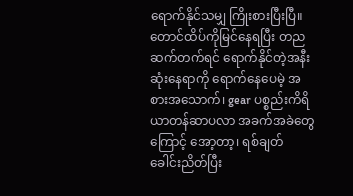ရောက်နိုင်သမျှ ကြိုးစားပြီးပြီ။ တောင်ထိပ်ကိုမြင်နေရပြီး တညဆက်တက်ရင် ရောက်နိုင်တဲ့အနီးဆုံးနေရာကို ရောက်နေပေမဲ့ အစားအသောက်၊ gear ပစ္စည်းကိရိယာတန်ဆာပလာ အခက်အခဲတွေကြောင့် အော့တာ့၊ ရစ်ချတ် ခေါင်းညိတ်ပြီး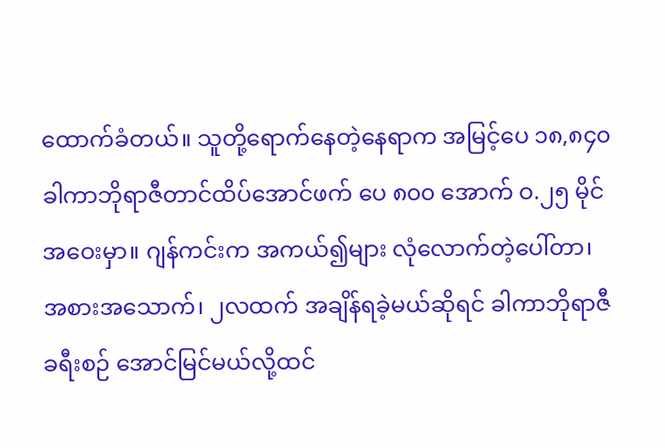ထောက်ခံတယ်။ သူတို့ရောက်နေတဲ့နေရာက အမြင့်ပေ ၁၈,၈၄၀ ခါကာဘိုရာဇီတာင်ထိပ်အောင်ဖက် ပေ ၈၀၀ အောက် ဝ.၂၅ မိုင် အဝေးမှာ။ ဂျန်ကင်းက အကယ်၍များ လုံလောက်တဲ့ပေါ်တာ၊ အစားအသောက်၊ ၂လထက် အချိန်ရခဲ့မယ်ဆိုရင် ခါကာဘိုရာဇီခရီးစဉ် အောင်မြင်မယ်လို့ထင်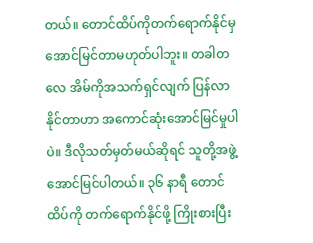တယ်။ တောင်ထိပ်ကိုတက်ရောက်နိုင်မှ အောင်မြင်တာမဟုတ်ပါဘူး။ တခါတလေ အိမ်ကိုအသက်ရှင်လျက် ပြန်လာနိုင်တာဟာ အကောင်ဆုံးအောင်မြင်မှုပါပဲ။ ဒီလိုသတ်မှတ်မယ်ဆိုရင် သူတို့အဖွဲ့ အောင်မြင်ပါတယ်။ ၃၆ နာရီ တောင်ထိပ်ကို တက်ရောက်နိုင်ဖို့ ကြိုးစားပြီး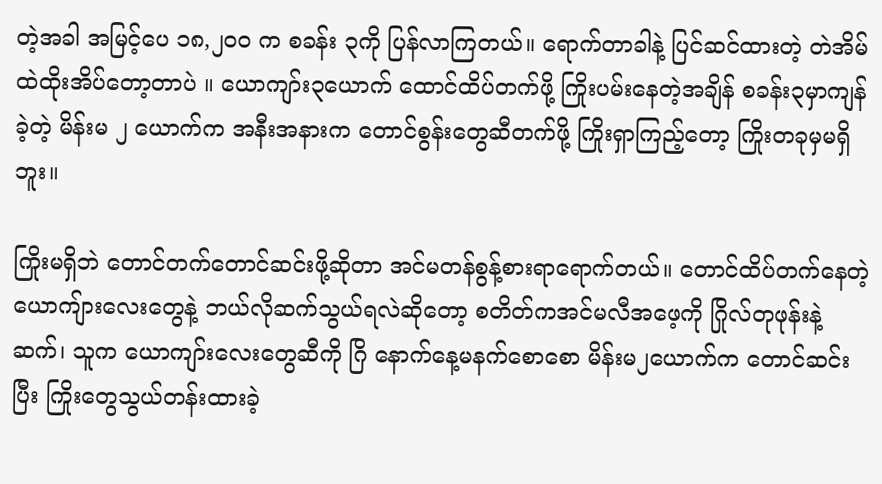တဲ့အခါ အမြင့်ပေ ၁၈,၂၀၀ က စခန်း ၃ကို ပြန်လာကြတယ်။ ရောက်တာခါနဲ့ ပြင်ဆင်ထားတဲ့ တဲအိမ်ထဲထိုးအိပ်တော့တာပဲ ။ ယောကျာ်း၃ယောက် ထောင်ထိပ်တက်ဖို့ ကြိုးပမ်းနေတဲ့အချိန် စခန်း၃မှာကျန်ခဲ့တဲ့ မိန်းမ ၂ ယောက်က အနီးအနားက တောင်စွန်းတွေဆီတက်ဖို့ ကြိုးရှာကြည့်တော့ ကြိုးတခုမှမရှိဘူး။

ကြိုးမရှိဘဲ တောင်တက်တောင်ဆင်းဖို့ဆိုတာ အင်မတန်စွန့်စားရာရောက်တယ်။ တောင်ထိပ်တက်နေတဲ့ ယောကျ်ားလေးတွေနဲ့ ဘယ်လိုဆက်သွယ်ရလဲဆိုတော့ စတိတ်ကအင်မလီအဖေ့ကို ဂြိုလ်တုဖုန်းနဲ့ဆက်၊ သူက ယောကျာ်းလေးတွေဆီကို ဂြိ နောက်နေ့မနက်စောစော မိန်းမ၂ယောက်က တောင်ဆင်းပြီး ကြိုးတွေသွယ်တန်းထားခဲ့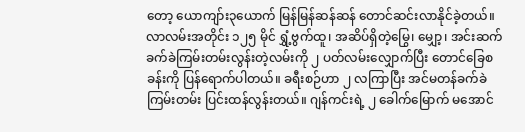တော့ ယောကျာ်း၃ယောက် မြန်မြန်ဆန်ဆန် တောင်ဆင်းလာနိုင်ခဲ့တယ်။ လာလမ်းအတိုင်း ၁၂၅ မိုင် ရွှံ့ဗွက်ထူ၊ အဆိပ်ရှိတဲ့မြွေ၊ မျှော့၊ အင်းဆက် ခက်ခဲကြမ်းတမ်းလွန်းတဲ့လမ်းကို ၂ ပတ်လမ်းလျှောက်ပြီး တောင်ခြေစခန်းကို ပြန်ရောက်ပါတယ်။ ခရီးစဉ်ဟာ ၂ လကြာပြီး အင်မတန်ခက်ခဲကြမ်းတမ်း ပြင်းထန်လွန်းတယ်။ ဂျန်ကင်းရဲ့ ၂ ခေါက်မြောက် မအောင်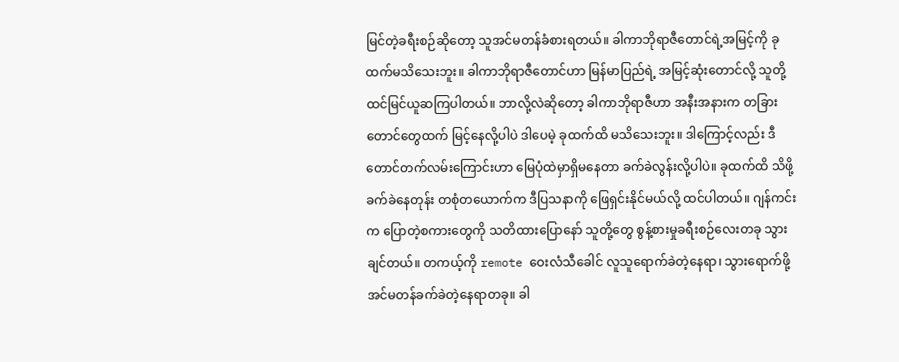မြင်တဲ့ခရီးစဉ်ဆိုတော့ သူအင်မတန်ခံစားရတယ်။ ခါကာဘိုရာဇီတောင်ရဲ့အမြင့်ကို ခုထက်မသိသေးဘူး။ ခါကာဘိုရာဇီတောင်ဟာ မြန်မာပြည်ရဲ့ အမြင့်ဆုံးတောင်လို့ သူတို့ထင်မြင်ယူဆကြပါတယ်။ ဘာလို့လဲဆိုတော့ ခါကာဘိုရာဇီဟာ အနီးအနားက တခြားတောင်တွေထက် မြင့်နေလို့ပါပဲ ဒါပေမဲ့ ခုထက်ထိ မသိသေးဘူး။ ဒါ‌ကြောင့်လည်း ဒီတောင်တက်လမ်းကြောင်းဟာ မြေပုံထဲမှာရှိမနေတာ ခက်ခဲလွန်းလို့ပါပဲ။ ခုထက်ထိ သိဖို့ခက်ခဲနေတုန်း တစုံတယောက်က ဒီပြသနာကို ဖြေရှင်းနိုင်မယ်လို့ ထင်ပါတယ်။ ဂျန်ကင်းက ပြောတဲ့စကားတွေကို သတိထားပြောနော် သူတို့တွေ စွန့်စားမှုခရီးစဉ်လေးတခု သွားချင်တယ်။ တကယ့်ကို remote ဝေးလံသီခေါင် လူသူရောက်ခဲတဲ့နေရာ၊ သွားရောက်ဖို့ အင်မတန်ခက်ခဲတဲ့နေရာတခု။ ခါ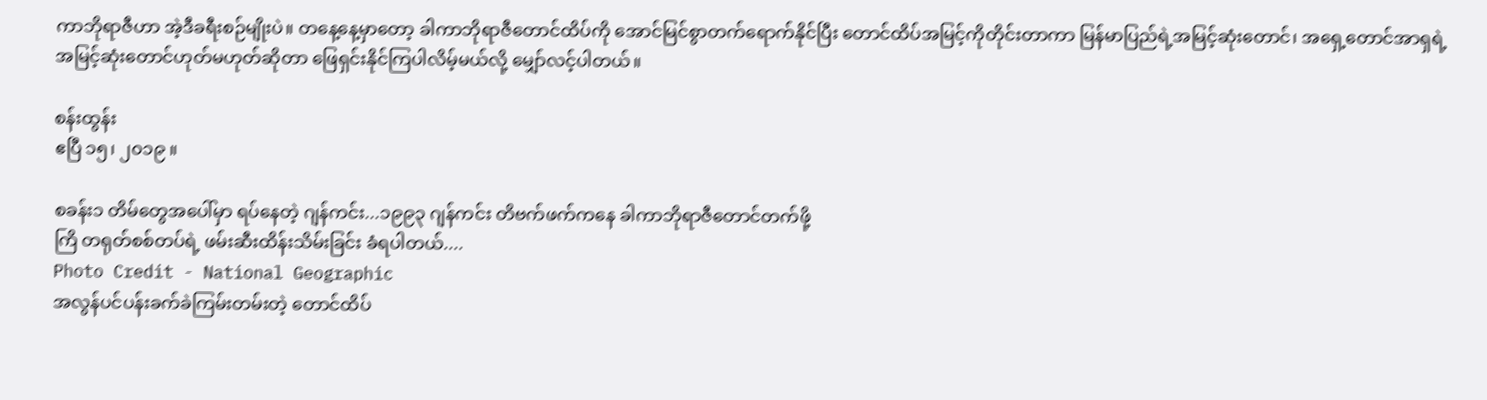ကာဘိုရာဇီဟာ အဲ့ဒီခရီးစဉ်မျိုးပဲ။ တနေ့နေ့မှာတော့ ခါကာဘိုရာဇီတောင်ထိပ်ကို အောင်မြင်စွာတက်ရောက်နိုင်ပြီး တောင်ထိပ်အမြင့်ကိုတိုင်းတာကာ မြန်မာပြည်ရဲ့အမြင့်ဆုံးတောင်၊ အရှေ့တောင်အာရှရဲ့ အမြင့်ဆုံးတောင်ဟုတ်မဟုတ်ဆိုတာ ဖြေရှင်းနိုင်ကြပါလိမ့်မယ်လို့ မျှော်လင့်ပါတယ်။

စန်းထွန်း
ဧပြီ ၁၅၊ ၂၀၁၉ ။

စခန်း၁ တိမ်တွေအပေါ်မှာ ရပ်နေတဲ့ ဂျန်ကင်း...၁၉၉၃ ဂျန်ကင်း တိဗက်ဖက်ကနေ ခါကာဘိုရာဇီတောင်တက်ဖို့
ကြိ တရုတ်စစ်တပ်ရဲ့ ဖမ်းဆီးထိန်းသိမ်းခြင်း ခံရပါတယ်....
Photo Credit - National Geographic
အလွန်ပင်ပန်းခက်ခဲကြမ်းတမ်းတဲ့ တောင်ထိပ်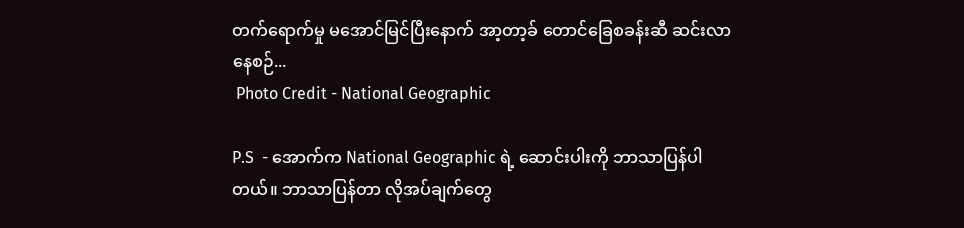တက်ရောက်မှု မအောင်မြင်ပြီးနောက် အာ့တာ့ခ် တောင်ခြေစခန်းဆီ ဆင်းလာနေစဉ်...
 Photo Credit - National Geographic

P.S  - အောက်က National Geographic ရဲ့ ဆောင်းပါးကို ဘာသာပြန်ပါတယ်။ ဘာသာပြန်တာ လိုအပ်ချက်တွေ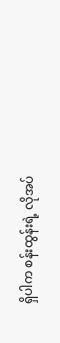ရှိပါက စန်းထွန်းရဲ့ လိုအပ်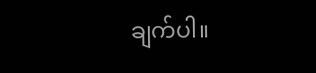ချက်ပါ။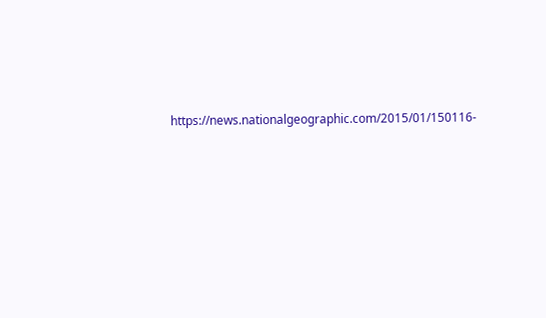https://news.nationalgeographic.com/2015/01/150116-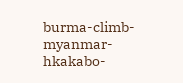burma-climb-myanmar-hkakabo-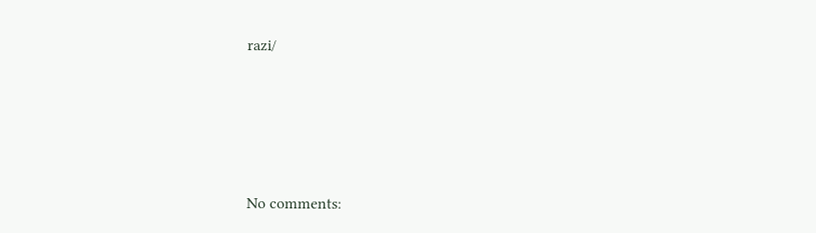razi/








No comments: